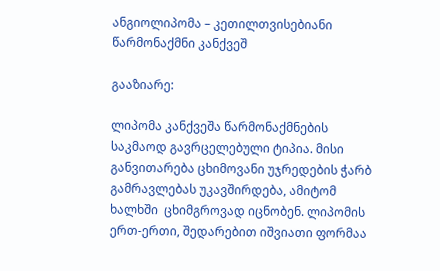ანგიოლიპომა – კეთილთვისებიანი წარმონაქმნი კანქვეშ

გააზიარე:

ლიპომა კანქვეშა წარმონაქმნების საკმაოდ გავრცელებული ტიპია. მისი განვითარება ცხიმოვანი უჯრედების ჭარბ გამრავლებას უკავშირდება, ამიტომ ხალხში  ცხიმგროვად იცნობენ. ლიპომის ერთ-ერთი, შედარებით იშვიათი ფორმაა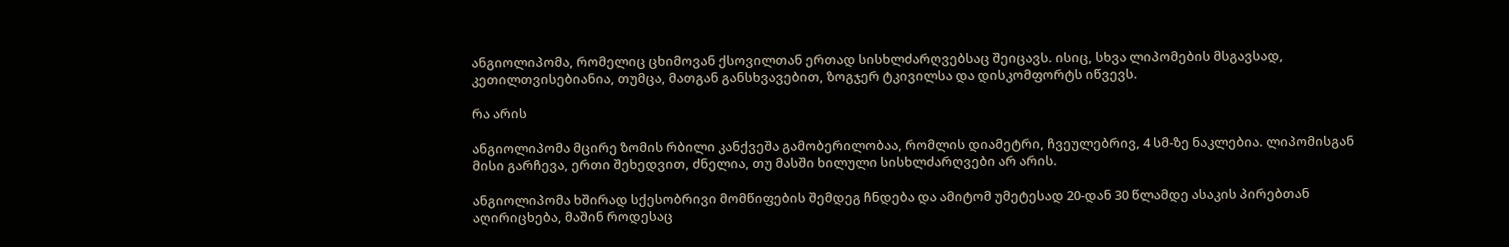ანგიოლიპომა, რომელიც ცხიმოვან ქსოვილთან ერთად სისხლძარღვებსაც შეიცავს. ისიც, სხვა ლიპომების მსგავსად, კეთილთვისებიანია, თუმცა, მათგან განსხვავებით, ზოგჯერ ტკივილსა და დისკომფორტს იწვევს.

რა არის

ანგიოლიპომა მცირე ზომის რბილი კანქვეშა გამობერილობაა, რომლის დიამეტრი, ჩვეულებრივ, 4 სმ-ზე ნაკლებია. ლიპომისგან მისი გარჩევა, ერთი შეხედვით, ძნელია, თუ მასში ხილული სისხლძარღვები არ არის.

ანგიოლიპომა ხშირად სქესობრივი მომწიფების შემდეგ ჩნდება და ამიტომ უმეტესად 20-დან 30 წლამდე ასაკის პირებთან აღირიცხება, მაშინ როდესაც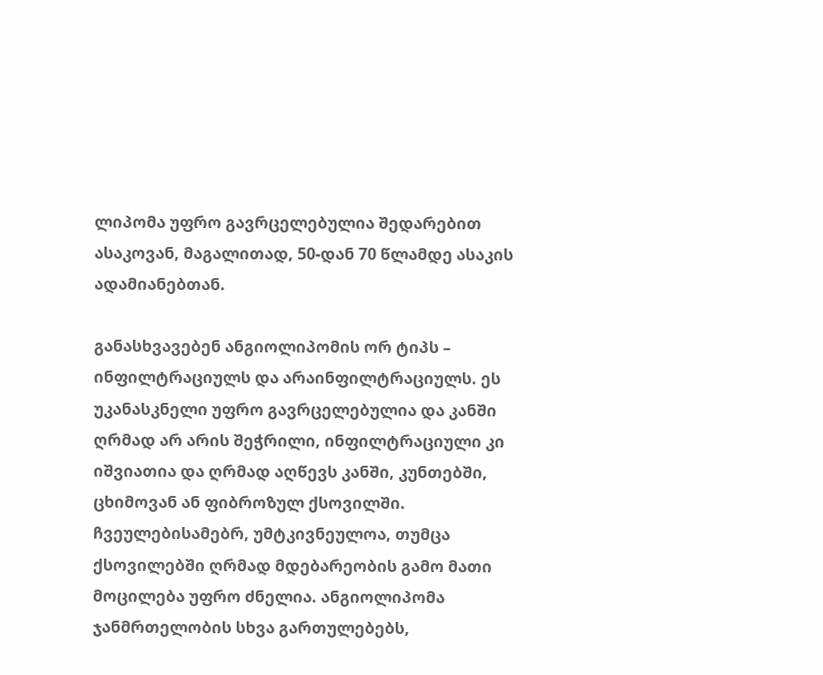ლიპომა უფრო გავრცელებულია შედარებით ასაკოვან, მაგალითად, 50-დან 70 წლამდე ასაკის ადამიანებთან.

განასხვავებენ ანგიოლიპომის ორ ტიპს – ინფილტრაციულს და არაინფილტრაციულს. ეს უკანასკნელი უფრო გავრცელებულია და კანში ღრმად არ არის შეჭრილი, ინფილტრაციული კი იშვიათია და ღრმად აღწევს კანში, კუნთებში, ცხიმოვან ან ფიბროზულ ქსოვილში. ჩვეულებისამებრ, უმტკივნეულოა, თუმცა ქსოვილებში ღრმად მდებარეობის გამო მათი მოცილება უფრო ძნელია. ანგიოლიპომა ჯანმრთელობის სხვა გართულებებს,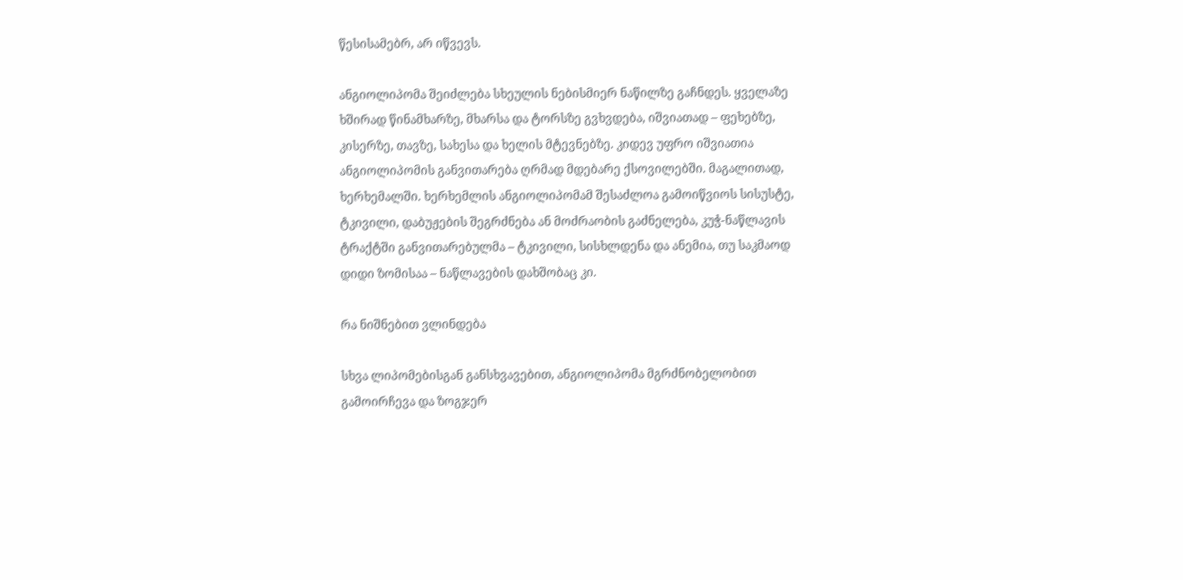წესისამებრ, არ იწვევს.

ანგიოლიპომა შეიძლება სხეულის ნებისმიერ ნაწილზე გაჩნდეს. ყველაზე ხშირად წინამხარზე, მხარსა და ტორსზე გვხვდება, იშვიათად – ფეხებზე, კისერზე, თავზე, სახესა და ხელის მტევნებზე. კიდევ უფრო იშვიათია ანგიოლიპომის განვითარება ღრმად მდებარე ქსოვილებში. მაგალითად, ხერხემალში. ხერხემლის ანგიოლიპომამ შესაძლოა გამოიწვიოს სისუსტე, ტკივილი, დაბუჟების შეგრძნება ან მოძრაობის გაძნელება, კუჭ-ნაწლავის ტრაქტში განვითარებულმა – ტკივილი, სისხლდენა და ანემია, თუ საკმაოდ დიდი ზომისაა – ნაწლავების დახშობაც კი.

რა ნიშნებით ვლინდება

სხვა ლიპომებისგან განსხვავებით, ანგიოლიპომა მგრძნობელობით გამოირჩევა და ზოგჯერ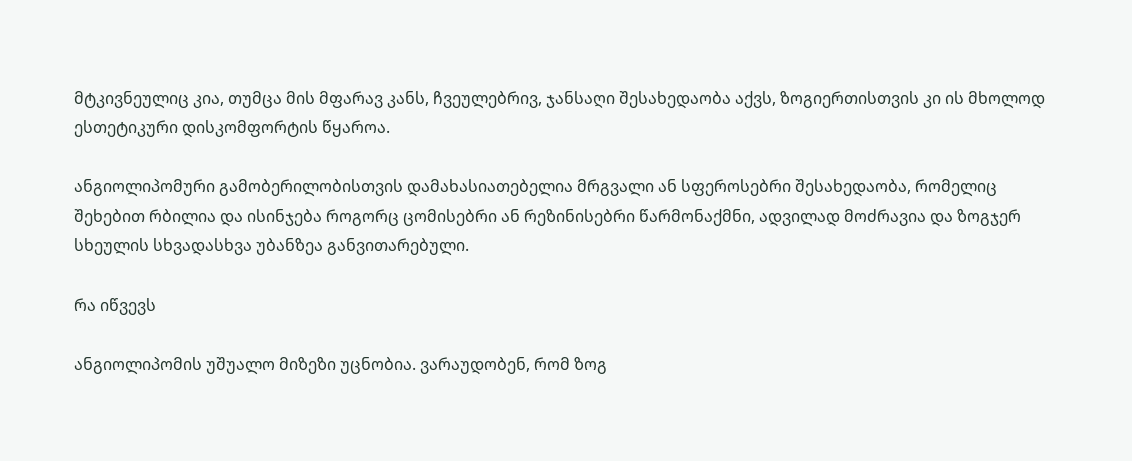მტკივნეულიც კია, თუმცა მის მფარავ კანს, ჩვეულებრივ, ჯანსაღი შესახედაობა აქვს, ზოგიერთისთვის კი ის მხოლოდ ესთეტიკური დისკომფორტის წყაროა.

ანგიოლიპომური გამობერილობისთვის დამახასიათებელია მრგვალი ან სფეროსებრი შესახედაობა, რომელიც შეხებით რბილია და ისინჯება როგორც ცომისებრი ან რეზინისებრი წარმონაქმნი, ადვილად მოძრავია და ზოგჯერ სხეულის სხვადასხვა უბანზეა განვითარებული.

რა იწვევს

ანგიოლიპომის უშუალო მიზეზი უცნობია. ვარაუდობენ, რომ ზოგ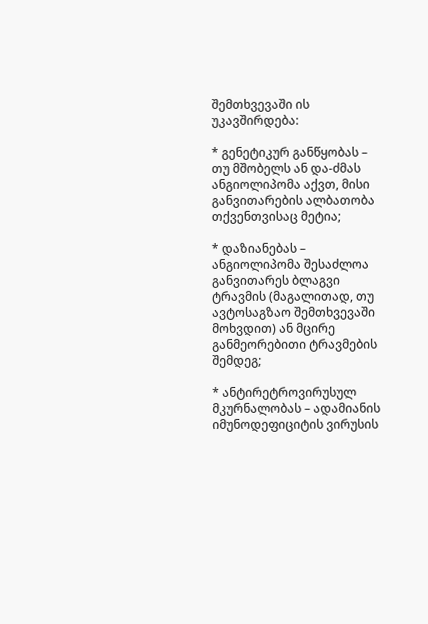შემთხვევაში ის უკავშირდება:

* გენეტიკურ განწყობას – თუ მშობელს ან და-ძმას ანგიოლიპომა აქვთ, მისი განვითარების ალბათობა თქვენთვისაც მეტია;

* დაზიანებას – ანგიოლიპომა შესაძლოა განვითარეს ბლაგვი ტრავმის (მაგალითად, თუ ავტოსაგზაო შემთხვევაში მოხვდით) ან მცირე განმეორებითი ტრავმების შემდეგ;

* ანტირეტროვირუსულ მკურნალობას – ადამიანის იმუნოდეფიციტის ვირუსის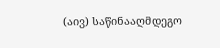(აივ) საწინააღმდეგო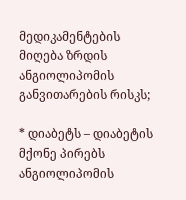მედიკამენტების მიღება ზრდის ანგიოლიპომის განვითარების რისკს;

* დიაბეტს – დიაბეტის მქონე პირებს ანგიოლიპომის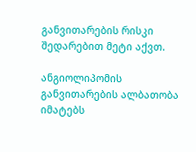განვითარების რისკი შედარებით მეტი აქვთ.

ანგიოლიპომის განვითარების ალბათობა იმატებს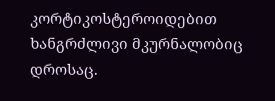კორტიკოსტეროიდებით ხანგრძლივი მკურნალობიც დროსაც.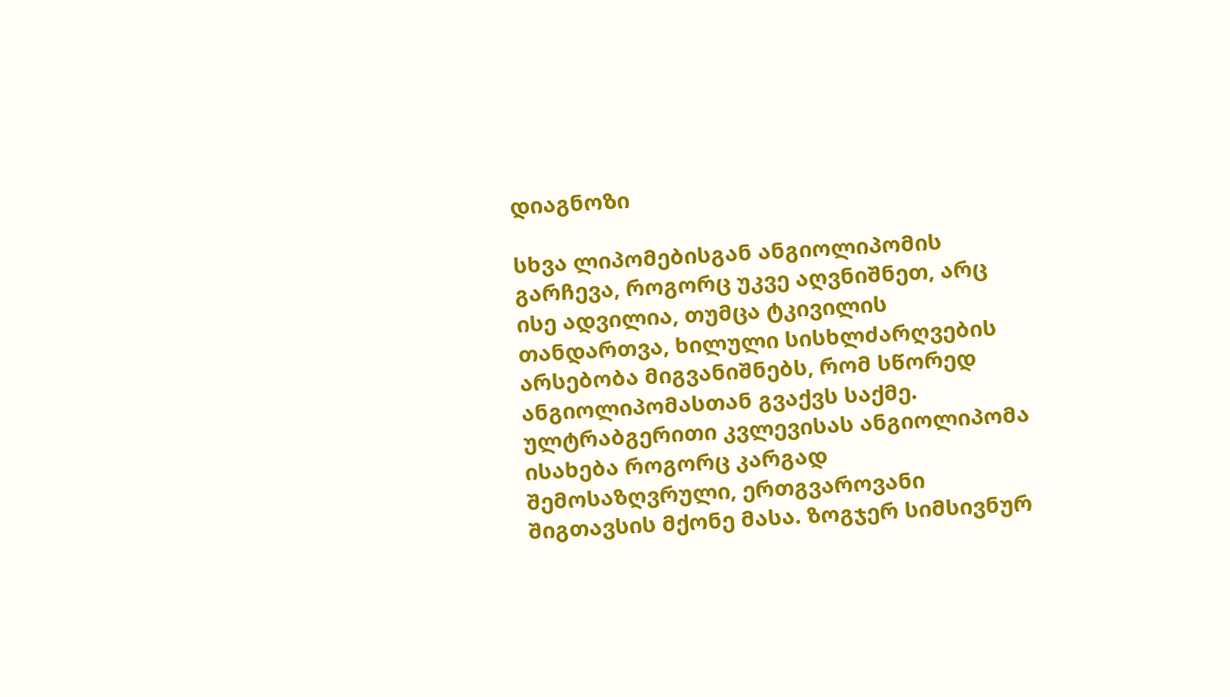დიაგნოზი

სხვა ლიპომებისგან ანგიოლიპომის გარჩევა, როგორც უკვე აღვნიშნეთ, არც ისე ადვილია, თუმცა ტკივილის თანდართვა, ხილული სისხლძარღვების არსებობა მიგვანიშნებს, რომ სწორედ ანგიოლიპომასთან გვაქვს საქმე. ულტრაბგერითი კვლევისას ანგიოლიპომა ისახება როგორც კარგად შემოსაზღვრული, ერთგვაროვანი შიგთავსის მქონე მასა. ზოგჯერ სიმსივნურ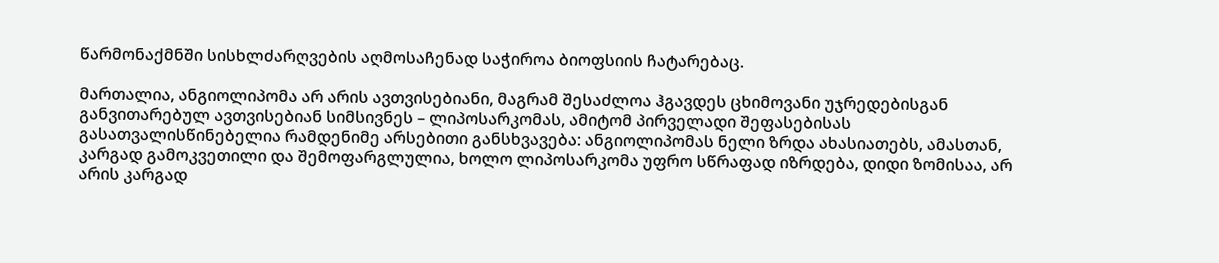წარმონაქმნში სისხლძარღვების აღმოსაჩენად საჭიროა ბიოფსიის ჩატარებაც.

მართალია, ანგიოლიპომა არ არის ავთვისებიანი, მაგრამ შესაძლოა ჰგავდეს ცხიმოვანი უჯრედებისგან განვითარებულ ავთვისებიან სიმსივნეს – ლიპოსარკომას, ამიტომ პირველადი შეფასებისას გასათვალისწინებელია რამდენიმე არსებითი განსხვავება: ანგიოლიპომას ნელი ზრდა ახასიათებს, ამასთან, კარგად გამოკვეთილი და შემოფარგლულია, ხოლო ლიპოსარკომა უფრო სწრაფად იზრდება, დიდი ზომისაა, არ არის კარგად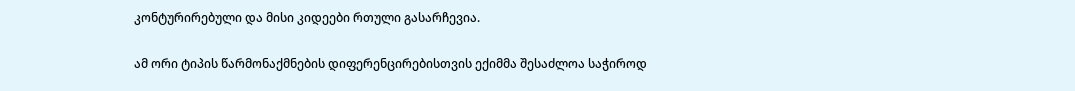კონტურირებული და მისი კიდეები რთული გასარჩევია.

ამ ორი ტიპის წარმონაქმნების დიფერენცირებისთვის ექიმმა შესაძლოა საჭიროდ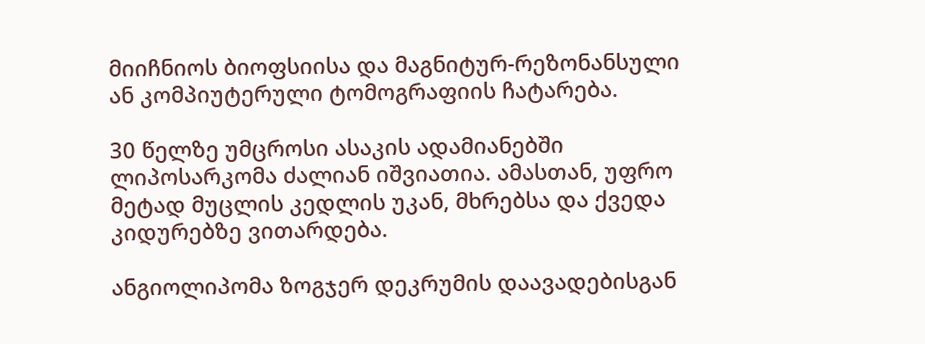მიიჩნიოს ბიოფსიისა და მაგნიტურ-რეზონანსული ან კომპიუტერული ტომოგრაფიის ჩატარება.

30 წელზე უმცროსი ასაკის ადამიანებში ლიპოსარკომა ძალიან იშვიათია. ამასთან, უფრო მეტად მუცლის კედლის უკან, მხრებსა და ქვედა კიდურებზე ვითარდება.

ანგიოლიპომა ზოგჯერ დეკრუმის დაავადებისგან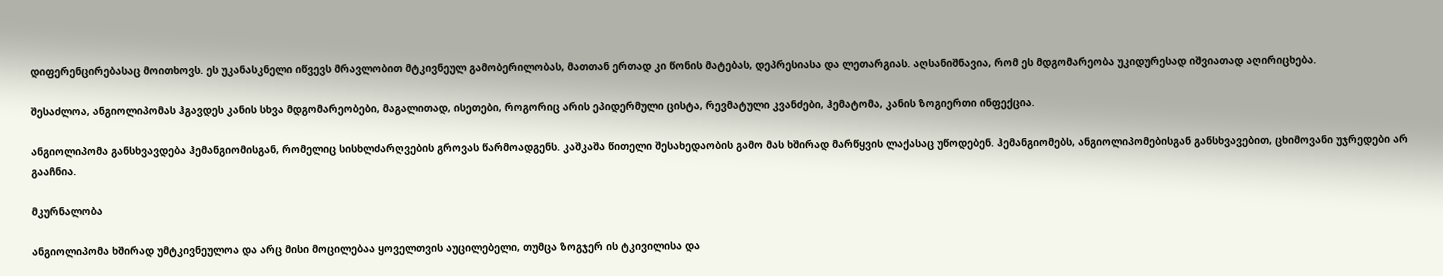დიფერენცირებასაც მოითხოვს. ეს უკანასკნელი იწვევს მრავლობით მტკივნეულ გამობერილობას, მათთან ერთად კი წონის მატებას, დეპრესიასა და ლეთარგიას. აღსანიშნავია, რომ ეს მდგომარეობა უკიდურესად იშვიათად აღირიცხება.

შესაძლოა, ანგიოლიპომას ჰგავდეს კანის სხვა მდგომარეობები, მაგალითად, ისეთები, როგორიც არის ეპიდერმული ცისტა, რევმატული კვანძები, ჰემატომა, კანის ზოგიერთი ინფექცია.

ანგიოლიპომა განსხვავდება ჰემანგიომისგან, რომელიც სისხლძარღვების გროვას წარმოადგენს. კაშკაშა წითელი შესახედაობის გამო მას ხშირად მარწყვის ლაქასაც უწოდებენ. ჰემანგიომებს, ანგიოლიპომებისგან განსხვავებით, ცხიმოვანი უჯრედები არ გააჩნია.

მკურნალობა

ანგიოლიპომა ხშირად უმტკივნეულოა და არც მისი მოცილებაა ყოველთვის აუცილებელი, თუმცა ზოგჯერ ის ტკივილისა და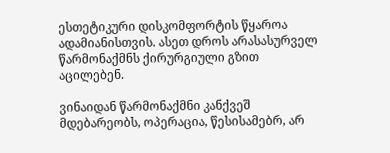ესთეტიკური დისკომფორტის წყაროა ადამიანისთვის. ასეთ დროს არასასურველ წარმონაქმნს ქირურგიული გზით აცილებენ.

ვინაიდან წარმონაქმნი კანქვეშ მდებარეობს, ოპერაცია, წესისამებრ, არ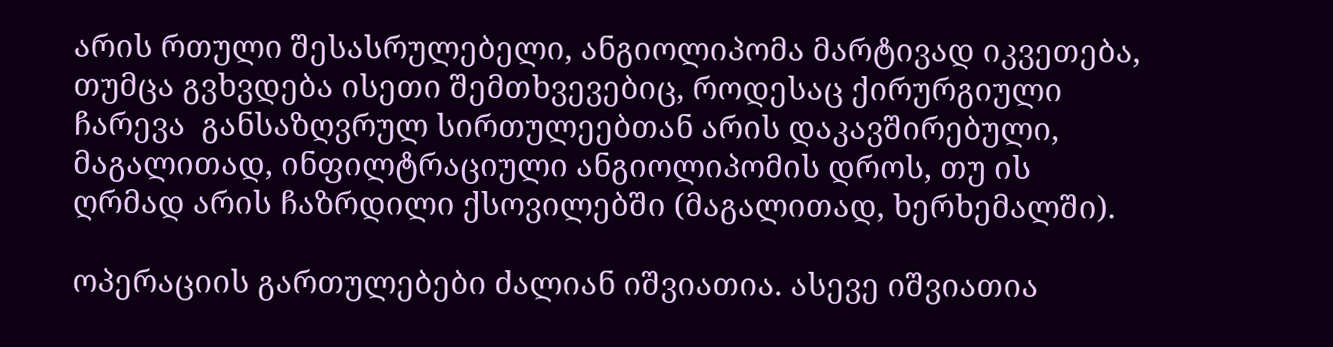არის რთული შესასრულებელი, ანგიოლიპომა მარტივად იკვეთება, თუმცა გვხვდება ისეთი შემთხვევებიც, როდესაც ქირურგიული ჩარევა  განსაზღვრულ სირთულეებთან არის დაკავშირებული, მაგალითად, ინფილტრაციული ანგიოლიპომის დროს, თუ ის ღრმად არის ჩაზრდილი ქსოვილებში (მაგალითად, ხერხემალში).

ოპერაციის გართულებები ძალიან იშვიათია. ასევე იშვიათია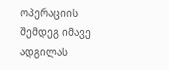ოპერაციის შემდეგ იმავე ადგილას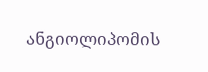ანგიოლიპომის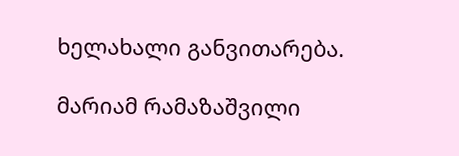ხელახალი განვითარება.

მარიამ რამაზაშვილი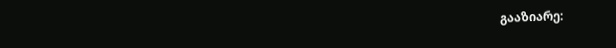გააზიარე: